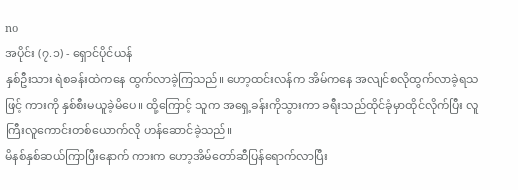no
အပိုင်း (၇.၁) - ရှောင်ပိုင်ယန်
နှစ်ဦးသား ရဲစခန်းထဲကနေ ထွက်လာခဲ့ကြသည်။ ဟော့ထင်းလန်က အိမ်ကနေ အလျင်စလိုထွက်လာခဲ့ရသဖြင့် ကားကို နှစ်စီးမယူခဲ့မိပေ။ ထို့ကြောင့် သူက အရှေ့ခန်းကိုသွားကာ ခရီးသည်ထိုင်ခုံမှာထိုင်လိုက်ပြီး လူကြီးလူကောင်းတစ်ယောက်လို ဟန်ဆောင်ခဲ့သည်။
မိနစ်နှစ်ဆယ်ကြာပြီးနောက် ကားက ဟော့အိမ်တော်ဆီပြန်ရောက်လာပြီး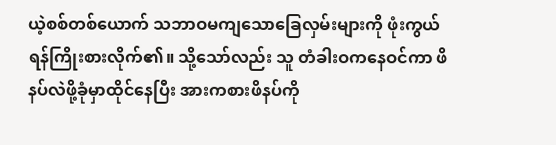ယဲ့စစ်တစ်ယောက် သဘာဝမကျသောခြေလှမ်းများကို ဖုံးကွယ်ရန်ကြိုးစားလိုက်၏။ သို့သော်လည်း သူ တံခါးဝကနေဝင်ကာ ဖိနပ်လဲဖို့ခုံမှာထိုင်နေပြီး အားကစားဖိနပ်ကို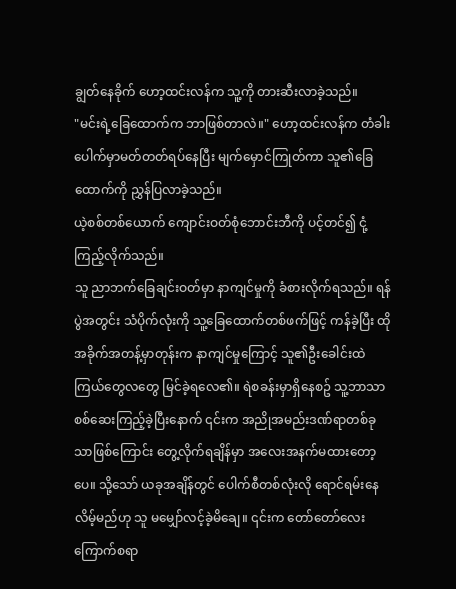ချွတ်နေခိုက် ဟော့ထင်းလန်က သူ့ကို တားဆီးလာခဲ့သည်။
"မင်းရဲ့ခြေထောက်က ဘာဖြစ်တာလဲ။" ဟော့ထင်းလန်က တံခါးပေါက်မှာမတ်တတ်ရပ်နေပြီး မျက်မှောင်ကြုတ်ကာ သူ၏ခြေထောက်ကို ညွှန်ပြလာခဲ့သည်။
ယဲ့စစ်တစ်ယောက် ကျောင်းဝတ်စုံဘောင်းဘီကို ပင့်တင်၍ ငုံ့ကြည့်လိုက်သည်။
သူ ညာဘက်ခြေချင်းဝတ်မှာ နာကျင်မှုကို ခံစားလိုက်ရသည်။ ရန်ပွဲအတွင်း သံပိုက်လုံးကို သူ့ခြေထောက်တစ်ဖက်ဖြင့် ကန်ခဲ့ပြီး ထိုအခိုက်အတန့်မှာတုန်းက နာကျင်မှုကြောင့် သူ၏ဦးခေါင်းထဲ ကြယ်တွေလတွေ မြင်ခဲ့ရလေ၏။ ရဲစခန်းမှာရှိနေစဥ် သူ့ဘာသာစစ်ဆေးကြည့်ခဲ့ပြီးနောက် ၎င်းက အညိုအမည်းဒဏ်ရာတစ်ခုသာဖြစ်ကြောင်း တွေ့လိုက်ရချိန်မှာ အလေးအနက်မထားတော့ပေ။ သို့သော် ယခုအချိန်တွင် ပေါက်စီတစ်လုံးလို ရောင်ရမ်းနေလိမ့်မည်ဟု သူ မမျှော်လင့်ခဲ့မိချေ။ ၎င်းက တော်တော်လေးကြောက်စရာ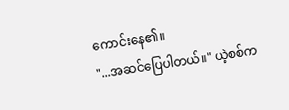ကောင်းနေ၏။
"...အဆင်ပြေပါတယ်။" ယဲ့စစ်က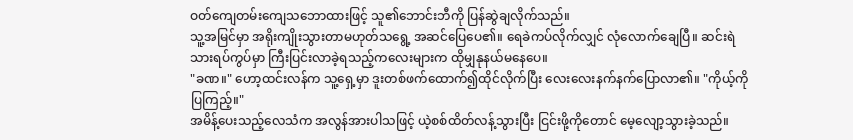ဝတ်ကျေတမ်းကျေသဘောထားဖြင့် သူ၏ဘောင်းဘီကို ပြန်ဆွဲချလိုက်သည်။
သူ့အမြင်မှာ အရိုးကျိုးသွားတာမဟုတ်သရွေ့ အဆင်ပြေပေ၏။ ရေခဲကပ်လိုက်လျှင် လုံလောက်ချေပြီ။ ဆင်းရဲသားရပ်ကွပ်မှာ ကြီးပြင်းလာခဲ့ရသည့်ကလေးများက ထိုမျှနုနယ်မနေပေ။
"ခဏ။" ဟော့ထင်းလန်က သူ့ရှေ့မှာ ဒူးတစ်ဖက်ထောက်၍ထိုင်လိုက်ပြီး လေးလေးနက်နက်ပြောလာ၏။ "ကိုယ့်ကိုပြကြည့်။"
အမိန့်ပေးသည့်လေသံက အလွန်အားပါသဖြင့် ယဲ့စစ်ထိတ်လန့်သွားပြီး ငြင်းဖို့ကိုတောင် မေ့လျော့သွားခဲ့သည်။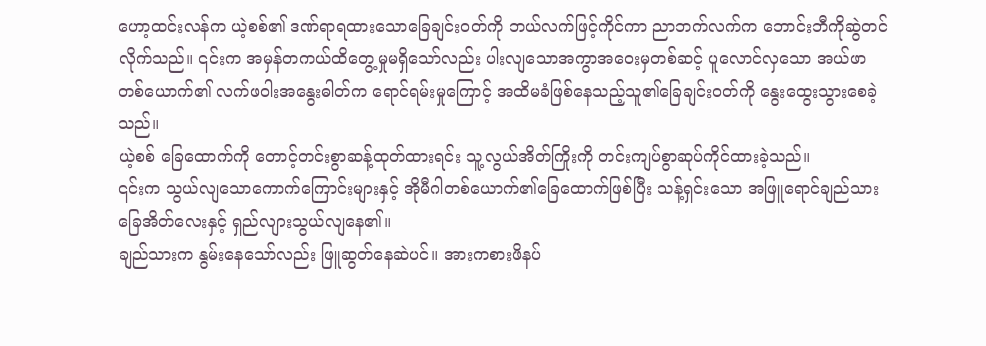ဟော့ထင်းလန်က ယဲ့စစ်၏ ဒဏ်ရာရထားသောခြေချင်းဝတ်ကို ဘယ်လက်ဖြင့်ကိုင်ကာ ညာဘက်လက်က ဘောင်းဘီကိုဆွဲတင်လိုက်သည်။ ၎င်းက အမှန်တကယ်ထိတွေ့မှုမရှိသော်လည်း ပါးလျသောအကွာအဝေးမှတစ်ဆင့် ပူလောင်လှသော အယ်ဖာတစ်ယောက်၏ လက်ဖဝါးအနွေးဓါတ်က ရောင်ရမ်းမှုကြောင့် အထိမခံဖြစ်နေသည့်သူ၏ခြေချင်းဝတ်ကို နွေးထွေးသွားစေခဲ့သည်။
ယဲ့စစ် ခြေထောက်ကို တောင့်တင်းစွာဆန့်ထုတ်ထားရင်း သူ့လွယ်အိတ်ကြိုးကို တင်းကျပ်စွာဆုပ်ကိုင်ထားခဲ့သည်။
၎င်းက သွယ်လျသောကောက်ကြောင်းများနှင့် အိုမီဂါတစ်ယောက်၏ခြေထောက်ဖြစ်ပြီး သန့်ရှင်းသော အဖြူရောင်ချည်သားခြေအိတ်လေးနှင့် ရှည်လျားသွယ်လျနေ၏။
ချည်သားက နွမ်းနေသော်လည်း ဖြူဆွတ်နေဆဲပင်။ အားကစားဖိနပ်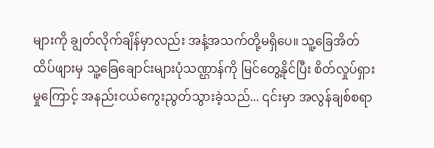များကို ချွတ်လိုက်ချိန်မှာလည်း အနံ့အသက်တို့မရှိပေ။ သူ့ခြေအိတ်ထိပ်ဖျားမှ သူ့ခြေချောင်းများပုံသဏ္ဌာန်ကို မြင်တွေ့နိုင်ပြီး စိတ်လှုပ်ရှားမှုကြောင့် အနည်းငယ်ကွေးညွတ်သွားခဲ့သည်... ၎င်းမှာ အလွန်ချစ်စရာ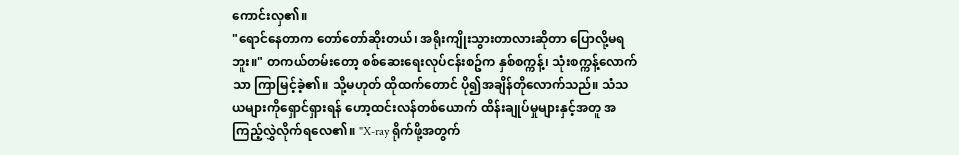ကောင်းလှ၏။
"ရောင်နေတာက တော်တော်ဆိုးတယ်၊ အရိုးကျိုးသွားတာလားဆိုတာ ပြောလို့မရဘူး။" တကယ်တမ်းတော့ စစ်ဆေးရေးလုပ်ငန်းစဥ်က နှစ်စက္ကန့်၊ သုံးစက္ကန့်လောက်သာ ကြာမြင့်ခဲ့၏။ သို့မဟုတ် ထိုထက်တောင် ပို၍အချိန်တိုလောက်သည်။ သံသယများကိုရှောင်ရှားရန် ဟော့ထင်းလန်တစ်ယောက် ထိန်းချုပ်မှုများနှင့်အတူ အကြည့်လွှဲလိုက်ရလေ၏။ "X-ray ရိုက်ဖို့အတွက်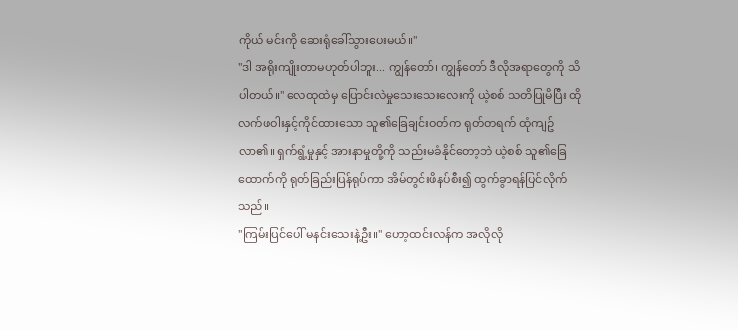ကိုယ် မင်းကို ဆေးရုံခေါ်သွားပေးမယ်။"
"ဒါ အရိုးကျိုးတာမဟုတ်ပါဘူး... ကျွန်တော်၊ ကျွန်တော် ဒီလိုအရာတွေကို သိပါတယ်။" လေထုထဲမှ ပြောင်းလဲမှုသေးသေးလေးကို ယဲ့စစ် သတိပြုမိပြီး ထိုလက်ဖဝါးနှင့်ကိုင်ထားသော သူ၏ခြေချင်းဝတ်က ရုတ်တရက် ထုံကျဥ်လာ၏။ ရှက်ရွံ့မှုနှင့် အားနာမှုတို့ကို သည်းမခံနိုင်တော့ဘဲ ယဲ့စစ် သူ၏ခြေထောက်ကို ရုတ်ခြည်းပြန်ရုပ်ကာ အိမ်တွင်းဖိနပ်စီး၍ ထွက်ခွာရန်ပြင်လိုက်သည်။
"ကြမ်းပြင်ပေါ် မနင်းသေးနဲ့ဦး။" ဟော့ထင်းလန်က အလိုလို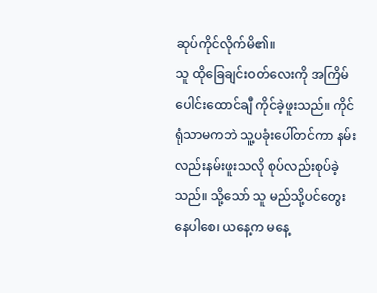ဆုပ်ကိုင်လိုက်မိ၏။
သူ ထိုခြေချင်းဝတ်လေးကို အကြိမ်ပေါင်းထောင်ချီ ကိုင်ခဲ့ဖူးသည်။ ကိုင်ရုံသာမကဘဲ သူ့ပခုံးပေါ်တင်ကာ နမ်းလည်းနမ်းဖူးသလို စုပ်လည်းစုပ်ခဲ့သည်။ သို့သော် သူ မည်သို့ပင်တွေးနေပါစေ၊ ယနေ့က မနေ့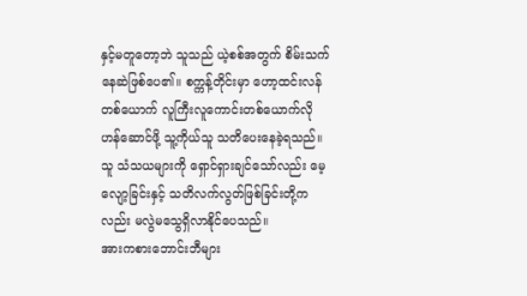နှင့်မတူတော့ဘဲ သူသည် ယဲ့စစ်အတွက် စိမ်းသက်နေဆဲဖြစ်ပေ၏။ စက္ကန့်တိုင်းမှာ ဟော့ထင်းလန်တစ်ယောက် လူကြီးလူကောင်းတစ်ယောက်လိုဟန်ဆောင်ဖို့ သူ့ကိုယ်သူ သတိပေးနေခဲ့ရသည်။ သူ သံသယများကို ရှောင်ရှားချင်သော်လည်း မေ့လျော့ခြင်းနှင့် သတိလက်လွတ်ဖြစ်ခြင်းတို့ကလည်း မလွဲမသွေရှိလာနိုင်ပေသည်။
အားကစားဘောင်းဘီများ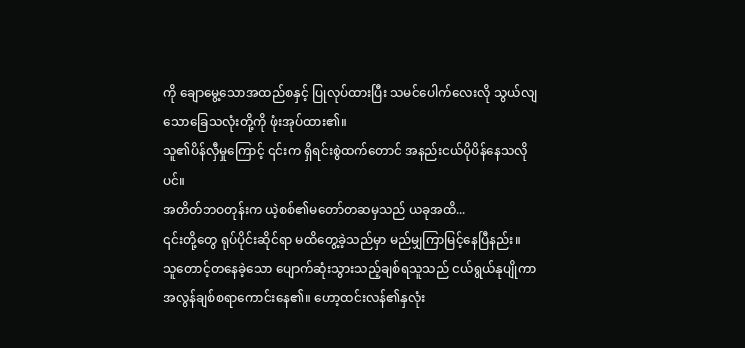ကို ချောမွေ့သောအထည်စနှင့် ပြုလုပ်ထားပြီး သမင်ပေါက်လေးလို သွယ်လျသောခြေသလုံးတို့ကို ဖုံးအုပ်ထား၏။
သူ၏ပိန်လှီမှုကြောင့် ၎င်းက ရှိရင်းစွဲထက်တောင် အနည်းငယ်ပိုပိန်နေသလိုပင်။
အတိတ်ဘဝတုန်းက ယဲ့စစ်၏မတော်တဆမှသည် ယခုအထိ...
၎င်းတို့တွေ ရုပ်ပိုင်းဆိုင်ရာ မထိတွေ့ခဲ့သည်မှာ မည်မျှကြာမြင့်နေပြီနည်း။
သူတောင့်တနေခဲ့သော ပျောက်ဆုံးသွားသည့်ချစ်ရသူသည် ငယ်ရွယ်နုပျိုကာ အလွန်ချစ်စရာကောင်းနေ၏။ ဟော့ထင်းလန်၏နှလုံး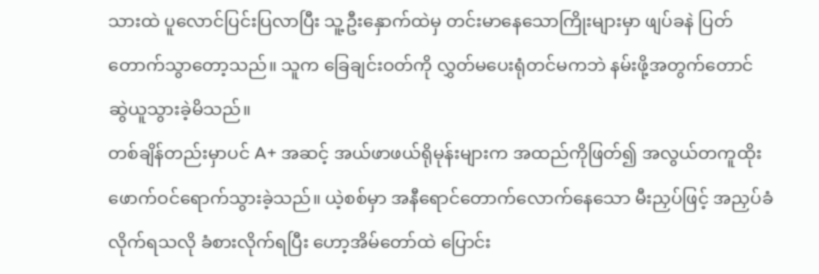သားထဲ ပူလောင်ပြင်းပြလာပြီး သူ့ဦးနှောက်ထဲမှ တင်းမာနေသောကြိုးများမှာ ဖျပ်ခနဲ ပြတ်တောက်သွာတော့သည်။ သူက ခြေချင်းဝတ်ကို လွှတ်မပေးရုံတင်မကဘဲ နမ်းဖို့အတွက်တောင် ဆွဲယူသွားခဲ့မိသည်။
တစ်ချိန်တည်းမှာပင် A+ အဆင့် အယ်ဖာဖယ်ရိုမုန်းများက အထည်ကိုဖြတ်၍ အလွယ်တကူထိုးဖောက်ဝင်ရောက်သွားခဲ့သည်။ ယဲ့စစ်မှာ အနီရောင်တောက်လောက်နေသော မီးညှပ်ဖြင့် အညှပ်ခံလိုက်ရသလို ခံစားလိုက်ရပြီး ဟော့အိမ်တော်ထဲ ပြောင်း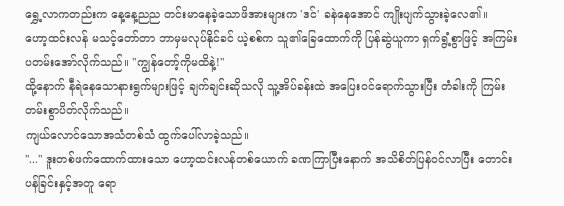ရွှေ့လာကတည်းက နေ့နေ့ညည တင်းမာနေခဲ့သောဖိအားများက 'ဒင်' ခနဲနေအောင် ကျိုးပျက်သွားခဲ့လေ၏။
ဟော့ထင်းလန် မသင့်တော်တာ ဘာမှမလုပ်နိုင်ခင် ယဲ့စစ်က သူ၏ခြေထောက်ကို ပြန်ဆွဲယူကာ ရှက်ရွံ့စွာဖြင့် အကြမ်းပတမ်းအော်လိုက်သည်။ "ကျွန်တော့်ကိုမထိနဲ့!"
ထို့နောက် နီရဲနေသောနားရွက်များဖြင့် ချက်ချင်းဆိုသလို သူ့အိပ်ခန်းထဲ အပြေးဝင်ရောက်သွားပြီး တံခါးကို ကြမ်းတမ်းစွာပိတ်လိုက်သည်။
ကျယ်လောင်သောအသံတစ်သံ ထွက်ပေါ်လာခဲ့သည်။
"..." ဒူးတစ်ဖက်ထောက်ထားသော ဟော့ထင်းလန်တစ်ယောက် ခဏကြာပြီးနောက် အသိစိတ်ပြန်ဝင်လာပြီး တောင်းပန်ခြင်းနှင့်အတူ ရော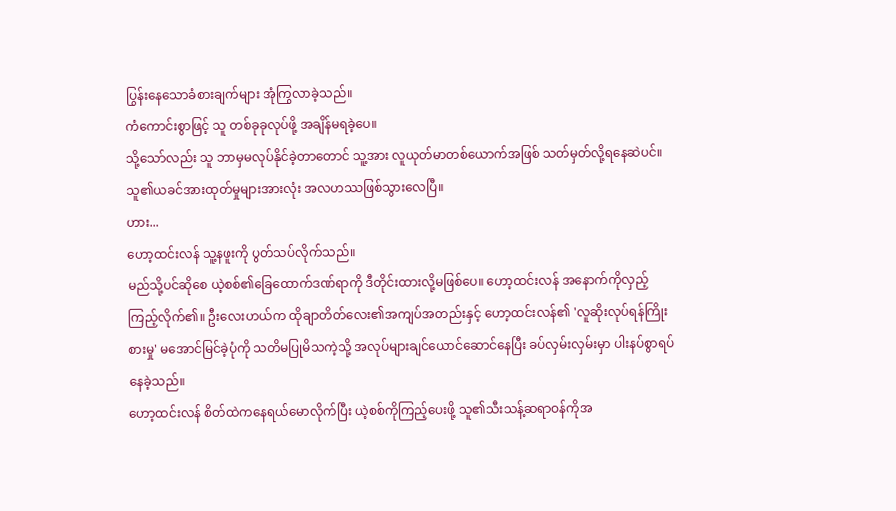ပြွန်းနေသောခံစားချက်များ အုံကြွလာခဲ့သည်။
ကံကောင်းစွာဖြင့် သူ တစ်ခုခုလုပ်ဖို့ အချိန်မရခဲ့ပေ။
သို့သော်လည်း သူ ဘာမှမလုပ်နိုင်ခဲ့တာတောင် သူ့အား လူယုတ်မာတစ်ယောက်အဖြစ် သတ်မှတ်လို့ရနေဆဲပင်။
သူ၏ယခင်အားထုတ်မှုများအားလုံး အလဟဿဖြစ်သွားလေပြီ။
ဟား...
ဟော့ထင်းလန် သူ့နဖူးကို ပွတ်သပ်လိုက်သည်။
မည်သို့ပင်ဆိုစေ ယဲ့စစ်၏ခြေထောက်ဒဏ်ရာကို ဒီတိုင်းထားလို့မဖြစ်ပေ။ ဟော့ထင်းလန် အနောက်ကိုလှည့်ကြည့်လိုက်၏။ ဦးလေးဟယ်က ထိုချာတိတ်လေး၏အကျပ်အတည်းနှင့် ဟော့ထင်းလန်၏ 'လူဆိုးလုပ်ရန်ကြိုးစားမှု' မအောင်မြင်ခဲ့ပုံကို သတိမပြုမိသကဲ့သို့ အလုပ်များချင်ယောင်ဆောင်နေပြီး ခပ်လှမ်းလှမ်းမှာ ပါးနပ်စွာရပ်နေခဲ့သည်။
ဟော့ထင်းလန် စိတ်ထဲကနေရယ်မောလိုက်ပြီး ယဲ့စစ်ကိုကြည့်ပေးဖို့ သူ၏သီးသန့်ဆရာဝန်ကိုအ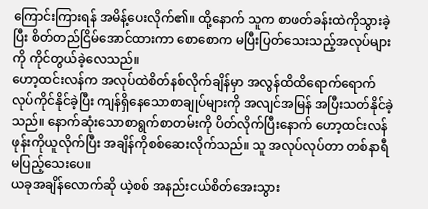ကြောင်းကြားရန် အမိန့်ပေးလိုက်၏။ ထို့နောက် သူက စာဖတ်ခန်းထဲကိုသွားခဲ့ပြီး စိတ်တည်ငြိမ်အောင်ထားကာ စောစောက မပြီးပြတ်သေးသည့်အလုပ်များကို ကိုင်တွယ်ခဲ့လေသည်။
ဟော့ထင်းလန်က အလုပ်ထဲစိတ်နစ်လိုက်ချိန်မှာ အလွန်ထိထိရောက်ရောက်လုပ်ကိုင်နိုင်ခဲ့ပြီး ကျန်ရှိနေသောစာချုပ်များကို အလျင်အမြန် အပြီးသတ်နိုင်ခဲ့သည်။ နောက်ဆုံးသောစာရွက်စာတမ်းကို ပိတ်လိုက်ပြီးနောက် ဟော့ထင်းလန် ဖုန်းကိုယူလိုက်ပြီး အချိန်ကိုစစ်ဆေးလိုက်သည်။ သူ အလုပ်လုပ်တာ တစ်နာရီမပြည့်သေးပေ။
ယခုအချိန်လောက်ဆို ယဲ့စစ် အနည်းငယ်စိတ်အေးသွား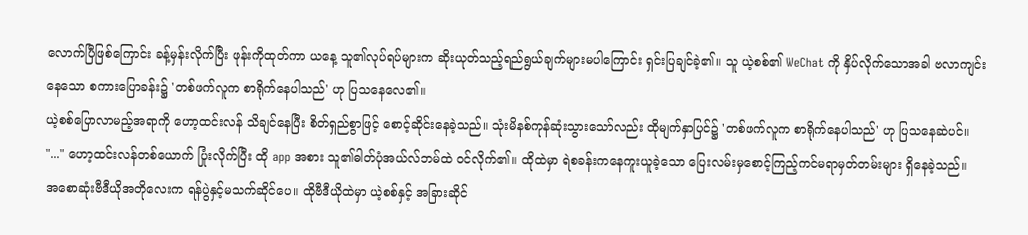လောက်ပြီဖြစ်ကြောင်း ခန့်မှန်းလိုက်ပြီး ဖုန်းကိုထုတ်ကာ ယနေ့ သူ၏လုပ်ရပ်များက ဆိုးယုတ်သည့်ရည်ရွယ်ချက်များမပါကြောင်း ရှင်းပြချင်ခဲ့၏။ သူ ယဲ့စစ်၏ WeChat ကို နှိပ်လိုက်သောအခါ ဗလာကျင်းနေသော စကားပြောခန်း၌ 'တစ်ဖက်လူက စာရိုက်နေပါသည်' ဟု ပြသနေလေ၏။
ယဲ့စစ်ပြောလာမည့်အရာကို ဟော့ထင်းလန် သိချင်နေပြီး စိတ်ရှည်စွာဖြင့် စောင့်ဆိုင်းနေခဲ့သည်။ သုံးမိနစ်ကုန်ဆုံးသွားသော်လည်း ထိုမျက်နှာပြင်၌ 'တစ်ဖက်လူက စာရိုက်နေပါသည်' ဟု ပြသနေဆဲပင်။
"..." ဟော့ထင်းလန်တစ်ယောက် ပြုံးလိုက်ပြီး ထို app အစား သူ၏ဓါတ်ပုံအယ်လ်ဘမ်ထဲ ဝင်လိုက်၏။ ထိုထဲမှာ ရဲစခန်းကနေကူးယူခဲ့သော ပြေးလမ်းမှစောင့်ကြည့်ကင်မရာမှတ်တမ်းများ ရှိနေခဲ့သည်။
အစောဆုံးဗီဒီယိုအတိုလေးက ရန်ပွဲနှင့်မသက်ဆိုင်ပေ။ ထိုဗီဒီယိုထဲမှာ ယဲ့စစ်နှင့် အခြားဆိုင်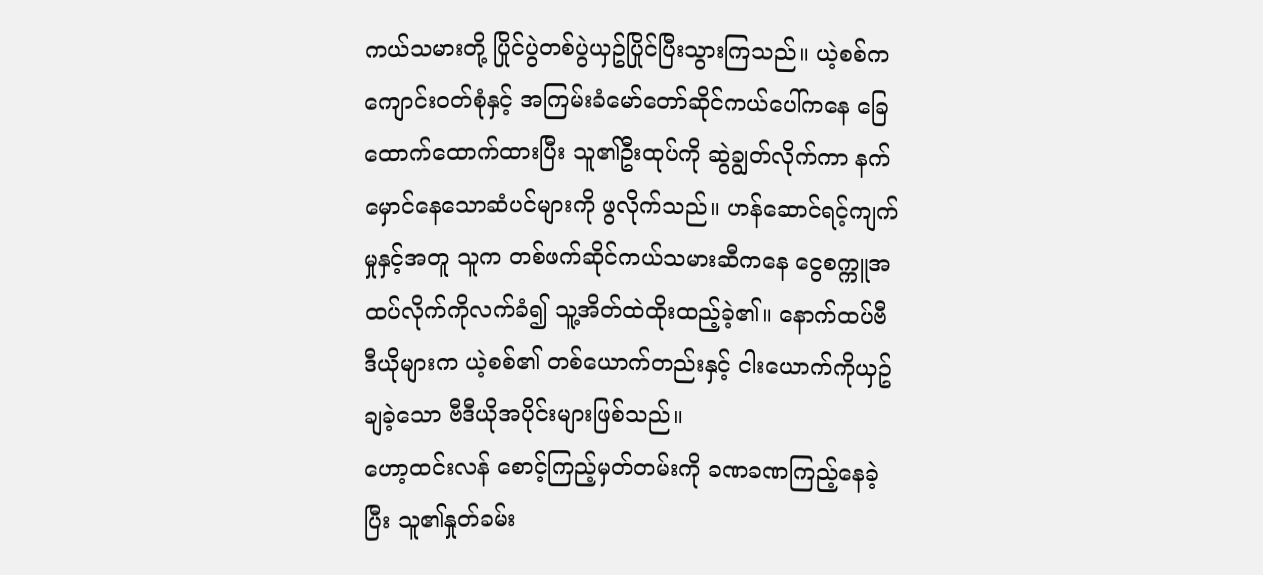ကယ်သမားတို့ ပြိုင်ပွဲတစ်ပွဲယှဥ်ပြိုင်ပြီးသွားကြသည်။ ယဲ့စစ်က ကျောင်းဝတ်စုံနှင့် အကြမ်းခံမော်တော်ဆိုင်ကယ်ပေါ်ကနေ ခြေထောက်ထောက်ထားပြီး သူ၏ဦးထုပ်ကို ဆွဲချွတ်လိုက်ကာ နက်မှောင်နေသောဆံပင်များကို ဖွလိုက်သည်။ ဟန်ဆောင်ရင့်ကျက်မှုနှင့်အတူ သူက တစ်ဖက်ဆိုင်ကယ်သမားဆီကနေ ငွေစက္ကူအထပ်လိုက်ကိုလက်ခံ၍ သူ့အိတ်ထဲထိုးထည့်ခဲ့၏။ နောက်ထပ်ဗီဒီယိုများက ယဲ့စစ်၏ တစ်ယောက်တည်းနှင့် ငါးယောက်ကိုယှဥ်ချခဲ့သော ဗီဒီယိုအပိုင်းများဖြစ်သည်။
ဟော့ထင်းလန် စောင့်ကြည့်မှတ်တမ်းကို ခဏခဏကြည့်နေခဲ့ပြီး သူ၏နှုတ်ခမ်း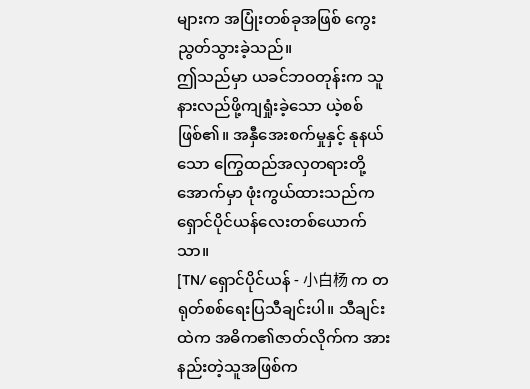များက အပြုံးတစ်ခုအဖြစ် ကွေးညွတ်သွားခဲ့သည်။
ဤသည်မှာ ယခင်ဘဝတုန်းက သူ နားလည်ဖို့ကျရှုံးခဲ့သော ယဲ့စစ်ဖြစ်၏။ အနှီအေးစက်မှုနှင့် နုနယ်သော ကြွေထည်အလှတရားတို့အောက်မှာ ဖုံးကွယ်ထားသည်က ရှောင်ပိုင်ယန်လေးတစ်ယောက်သာ။
[TN/ ရှောင်ပိုင်ယန် - 小白杨 က တရုတ်စစ်ရေးပြသီချင်းပါ။ သီချင်းထဲက အဓိက၏ဇာတ်လိုက်က အားနည်းတဲ့သူအဖြစ်က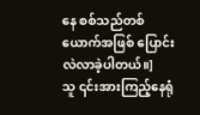နေ စစ်သည်တစ်ယောက်အဖြစ် ပြောင်းလဲလာခဲ့ပါတယ်။]
သူ ၎င်းအားကြည့်နေရုံ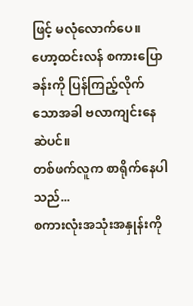ဖြင့် မလုံလောက်ပေ။
ဟော့ထင်းလန် စကားပြောခန်းကို ပြန်ကြည့်လိုက်သောအခါ ဗလာကျင်းနေဆဲပင်။
တစ်ဖက်လူက စာရိုက်နေပါသည်...
စကားလုံးအသုံးအနှုန်းကို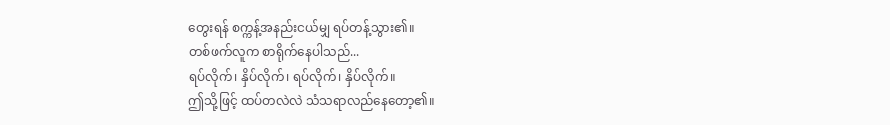တွေးရန် စက္ကန့်အနည်းငယ်မျှ ရပ်တန့်သွား၏။
တစ်ဖက်လူက စာရိုက်နေပါသည်...
ရပ်လိုက်၊ နှိပ်လိုက်၊ ရပ်လိုက်၊ နှိပ်လိုက်။
ဤသို့ဖြင့် ထပ်တလဲလဲ သံသရာလည်နေတော့၏။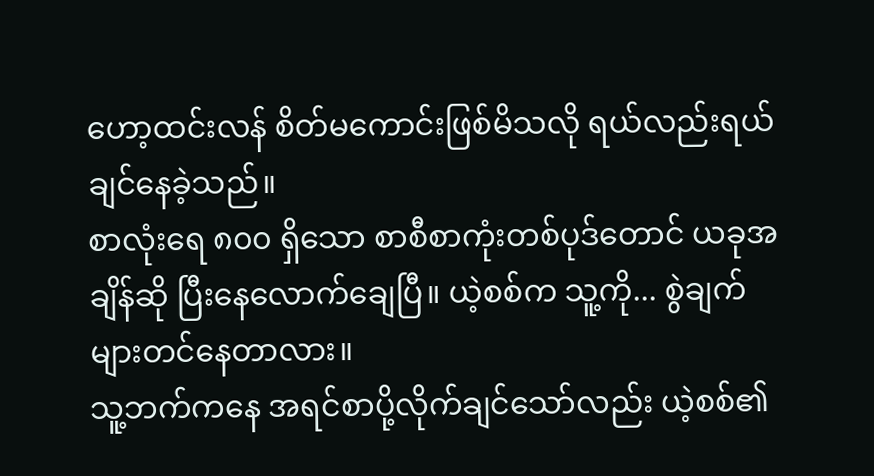ဟော့ထင်းလန် စိတ်မကောင်းဖြစ်မိသလို ရယ်လည်းရယ်ချင်နေခဲ့သည်။
စာလုံးရေ ၈၀၀ ရှိသော စာစီစာကုံးတစ်ပုဒ်တောင် ယခုအချိန်ဆို ပြီးနေလောက်ချေပြီ။ ယဲ့စစ်က သူ့ကို... စွဲချက်များတင်နေတာလား။
သူ့ဘက်ကနေ အရင်စာပို့လိုက်ချင်သော်လည်း ယဲ့စစ်၏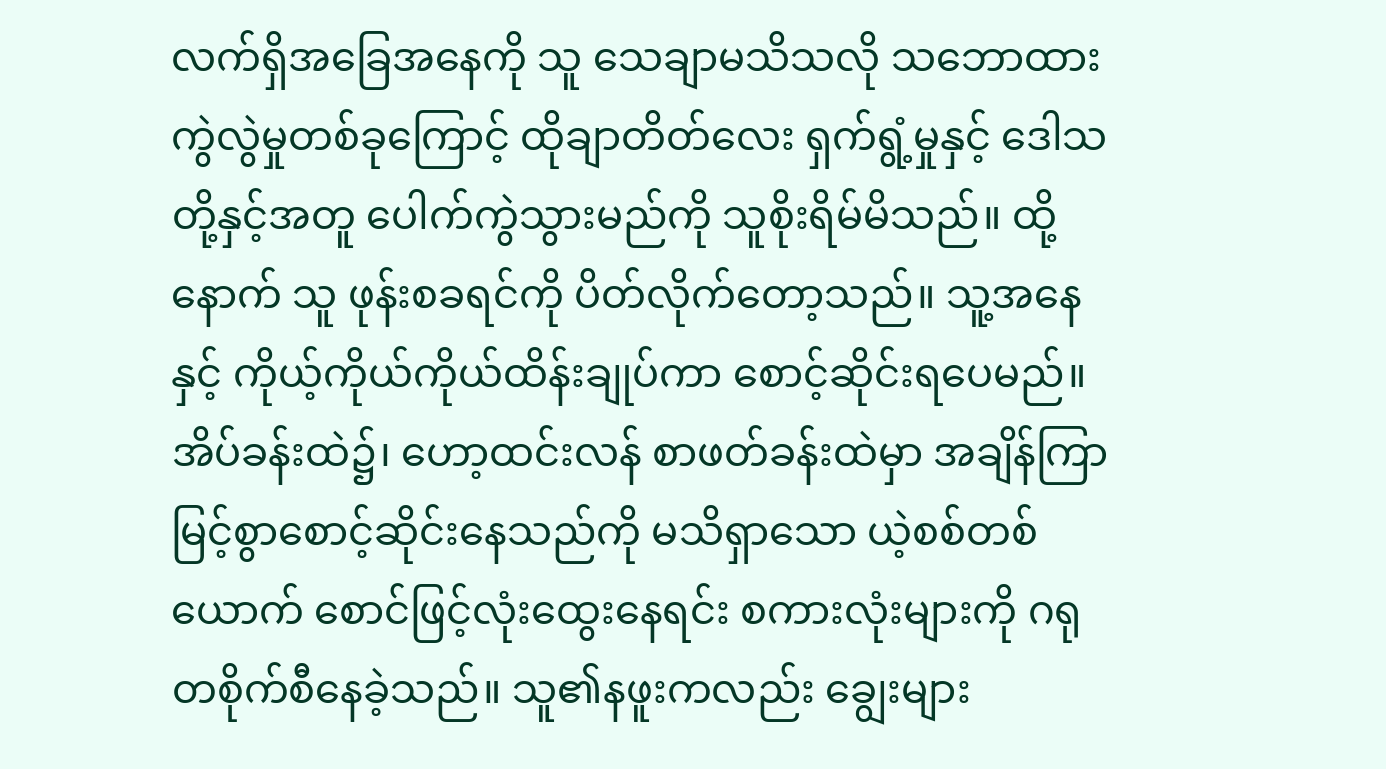လက်ရှိအခြေအနေကို သူ သေချာမသိသလို သဘောထားကွဲလွဲမှုတစ်ခုကြောင့် ထိုချာတိတ်လေး ရှက်ရွံ့မှုနှင့် ဒေါသတို့နှင့်အတူ ပေါက်ကွဲသွားမည်ကို သူစိုးရိမ်မိသည်။ ထို့နောက် သူ ဖုန်းစခရင်ကို ပိတ်လိုက်တော့သည်။ သူ့အနေနှင့် ကိုယ့်ကိုယ်ကိုယ်ထိန်းချုပ်ကာ စောင့်ဆိုင်းရပေမည်။
အိပ်ခန်းထဲ၌၊ ဟော့ထင်းလန် စာဖတ်ခန်းထဲမှာ အချိန်ကြာမြင့်စွာစောင့်ဆိုင်းနေသည်ကို မသိရှာသော ယဲ့စစ်တစ်ယောက် စောင်ဖြင့်လုံးထွေးနေရင်း စကားလုံးများကို ဂရုတစိုက်စီနေခဲ့သည်။ သူ၏နဖူးကလည်း ချွေးများ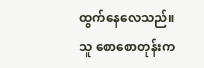ထွက်နေလေသည်။
သူ စောစောတုန်းက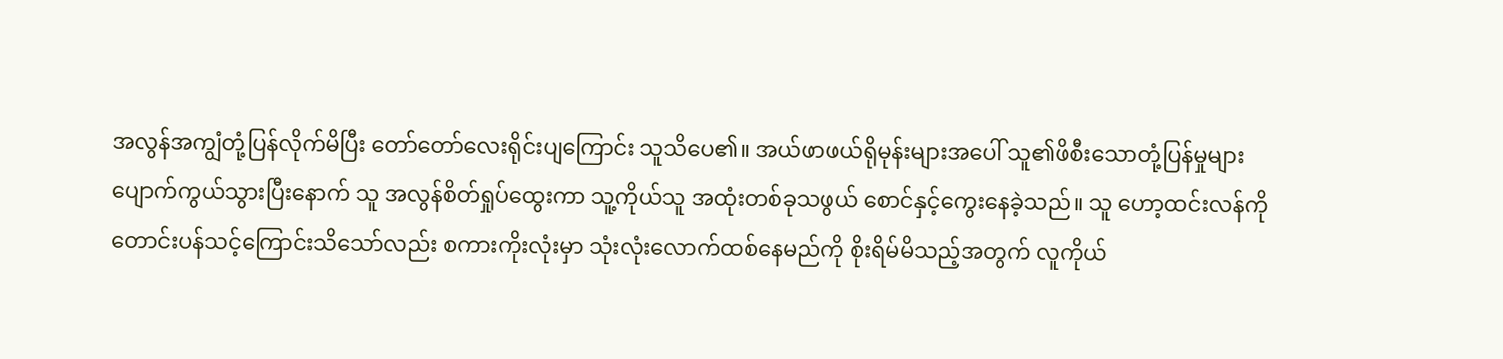အလွန်အကျွံတုံ့ပြန်လိုက်မိပြီး တော်တော်လေးရိုင်းပျကြောင်း သူသိပေ၏။ အယ်ဖာဖယ်ရိုမုန်းများအပေါ် သူ၏ဖိစီးသောတုံ့ပြန်မှုများ ပျောက်ကွယ်သွားပြီးနောက် သူ အလွန်စိတ်ရှုပ်ထွေးကာ သူ့ကိုယ်သူ အထုံးတစ်ခုသဖွယ် စောင်နှင့်ကွေးနေခဲ့သည်။ သူ ဟော့ထင်းလန်ကို တောင်းပန်သင့်ကြောင်းသိသော်လည်း စကားကိုးလုံးမှာ သုံးလုံးလောက်ထစ်နေမည်ကို စိုးရိမ်မိသည့်အတွက် လူကိုယ်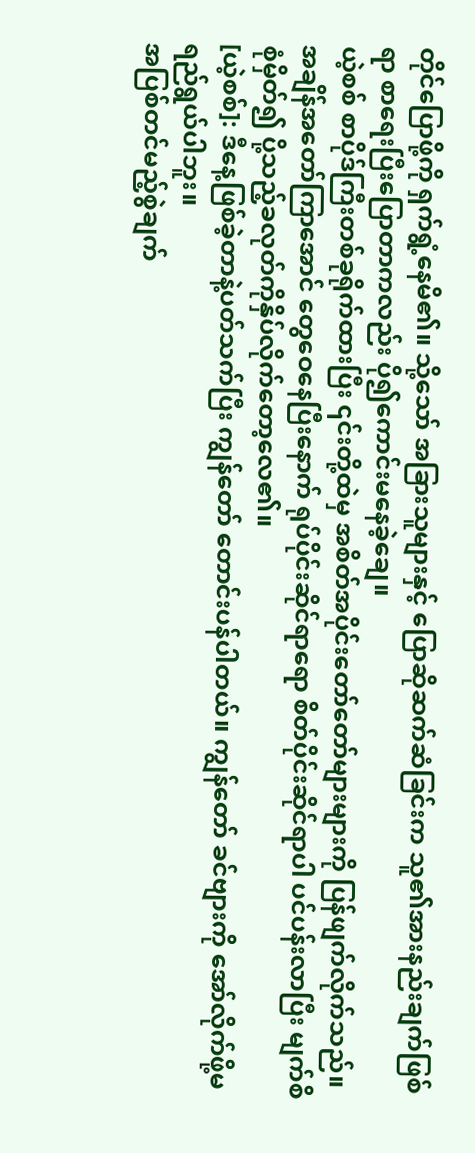တိုင်ပြောဖို့ကို ရှက်ရွံ့နေမိ၏။ သို့သော် အခြားသူများနှင့် ပြောဆိုဆက်ဆံခြင်းက သူ၏အားနည်းချက်ဖြစ်ရာ စာရေးပြီးပြောတာကလည်း ပို၍ကောင်းမနေခဲ့ချေ။
ယဲ့စစ် စာပိုဒ်ကြီးတစ်ခုရိုက်ထားပြီး ၎င်းတို့ထဲမှ အစိတ်အပိုင်းတော်တော်များများကို ပြန်ဖျက်လိုက်သည်။ အချိန်အတော်ကြာအောင် တွေဝေနေပြီးနောက် ရုပ်ပိုင်းဆိုင်ရာရော စိတ်ပိုင်းဆိုင်ရာပါ ပင်ပန်းလာပြီး မျက်စိစုံမှိတ်၍ ပို့သည့်ခလုတ်ကိုနှိပ်လိုက်တော့လေ၏။
[ယဲ့စစ်]: ဒီနေ့ဖြစ်ခဲ့တာနဲ့ပတ်သက်ပြီး ကျွန်တော် တောင်းပန်ပါတယ်။ ကျွန်တော် ခင်ဗျားကို အော်လိုက်ဖို့မရည်ရွယ်ပါဘူး။
အပြစ်တင်မည့်စွဲချက်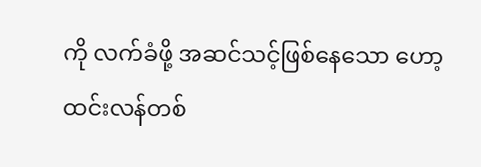ကို လက်ခံဖို့ အဆင်သင့်ဖြစ်နေသော ဟော့ထင်းလန်တစ်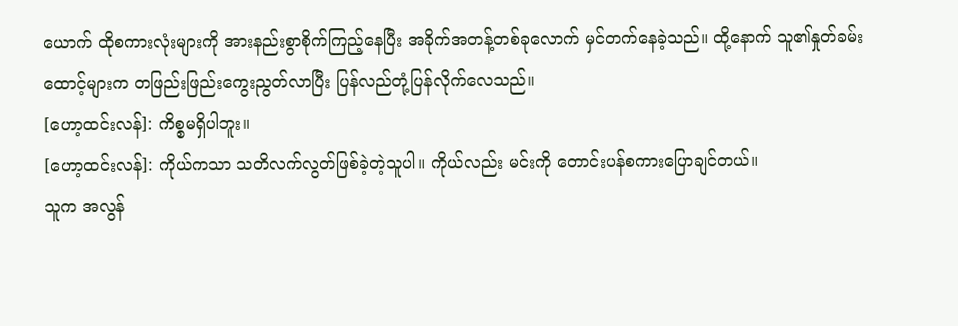ယောက် ထိုစကားလုံးများကို အားနည်းစွာစိုက်ကြည့်နေပြီး အခိုက်အတန့်တစ်ခုလောက် မှင်တက်နေခဲ့သည်။ ထို့နောက် သူ၏နှုတ်ခမ်းထောင့်များက တဖြည်းဖြည်းကွေးညွတ်လာပြီး ပြန်လည်တုံ့ပြန်လိုက်လေသည်။
[ဟော့ထင်းလန်]: ကိစ္စမရှိပါဘူး။
[ဟော့ထင်းလန်]: ကိုယ်ကသာ သတိလက်လွတ်ဖြစ်ခဲ့တဲ့သူပါ။ ကိုယ်လည်း မင်းကို တောင်းပန်စကားပြောချင်တယ်။
သူက အလွန်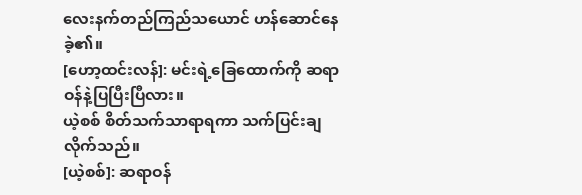လေးနက်တည်ကြည်သယောင် ဟန်ဆောင်နေခဲ့၏။
[ဟော့ထင်းလန်]: မင်းရဲ့ခြေထောက်ကို ဆရာဝန်နဲ့ပြပြီးပြီလား။
ယဲ့စစ် စိတ်သက်သာရာရကာ သက်ပြင်းချလိုက်သည်။
[ယဲ့စစ်]: ဆရာဝန်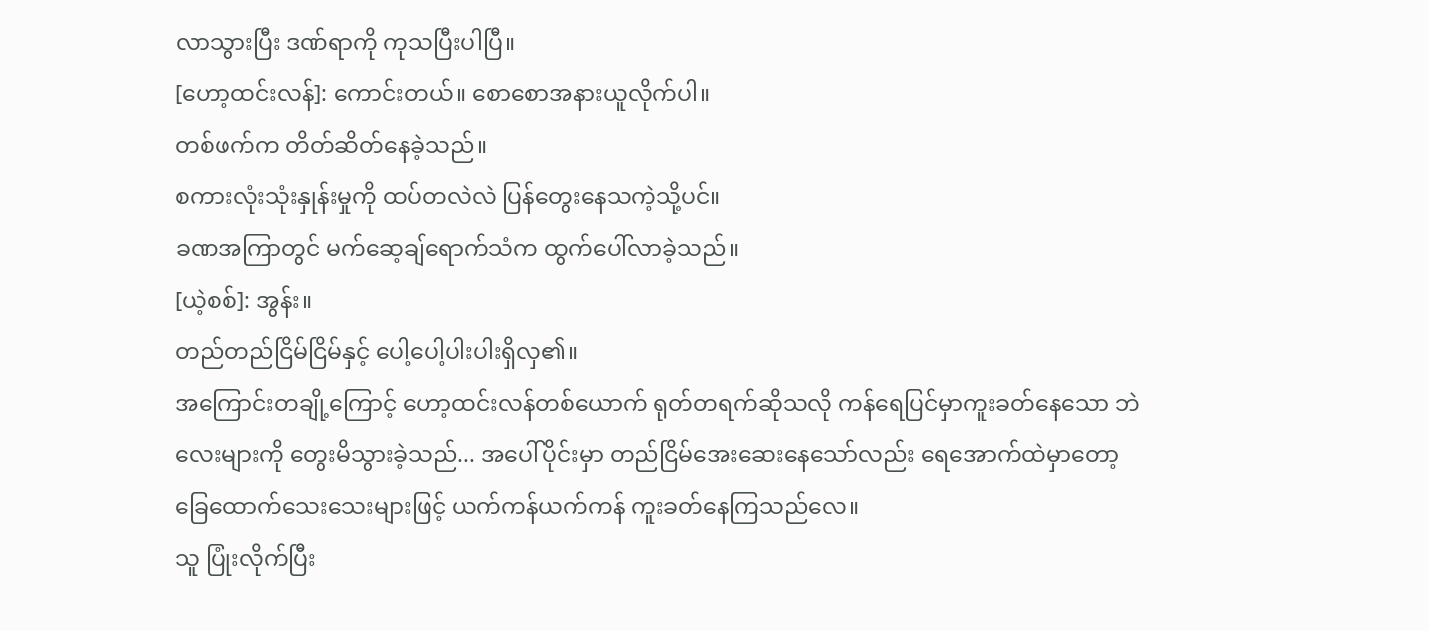လာသွားပြီး ဒဏ်ရာကို ကုသပြီးပါပြီ။
[ဟော့ထင်းလန်]: ကောင်းတယ်။ စောစောအနားယူလိုက်ပါ။
တစ်ဖက်က တိတ်ဆိတ်နေခဲ့သည်။
စကားလုံးသုံးနှုန်းမှုကို ထပ်တလဲလဲ ပြန်တွေးနေသကဲ့သို့ပင်။
ခဏအကြာတွင် မက်ဆေ့ချ်ရောက်သံက ထွက်ပေါ်လာခဲ့သည်။
[ယဲ့စစ်]: အွန်း။
တည်တည်ငြိမ်ငြိမ်နှင့် ပေါ့ပေါ့ပါးပါးရှိလှ၏။
အကြောင်းတချို့ကြောင့် ဟော့ထင်းလန်တစ်ယောက် ရုတ်တရက်ဆိုသလို ကန်ရေပြင်မှာကူးခတ်နေသော ဘဲလေးများကို တွေးမိသွားခဲ့သည်... အပေါ်ပိုင်းမှာ တည်ငြိမ်အေးဆေးနေသော်လည်း ရေအောက်ထဲမှာတော့ ခြေထောက်သေးသေးများဖြင့် ယက်ကန်ယက်ကန် ကူးခတ်နေကြသည်လေ။
သူ ပြုံးလိုက်ပြီး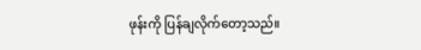ဖုန်းကို ပြန်ချလိုက်တော့သည်။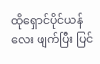ထိုရှောင်ပိုင်ယန်လေး ဖျက်ပြီး ပြင်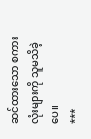ဆင်ထားသော စကားလုံးများကို သူမသိခဲ့ပေ။
***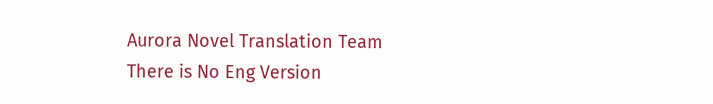Aurora Novel Translation Team
There is No Eng Version